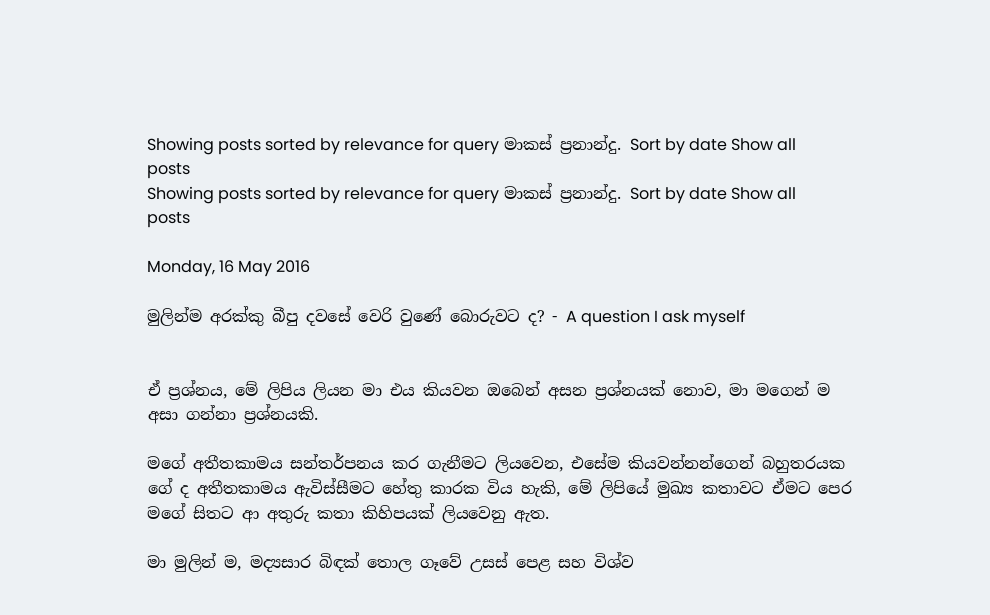Showing posts sorted by relevance for query මාකස් ප්‍රනාන්දු. Sort by date Show all posts
Showing posts sorted by relevance for query මාකස් ප්‍රනාන්දු. Sort by date Show all posts

Monday, 16 May 2016

මුලින්ම අරක්කු බීපු දවසේ වෙරි වුණේ බොරුවට ද? - A question I ask myself


ඒ ප්‍රශ්නය, මේ ලිපිය ලියන මා එය කියවන ඔබෙන් අසන ප්‍රශ්නයක් නොව, මා මගෙන් ම අසා ගන්නා ප්‍රශ්නයකි.

මගේ අතීතකාමය සන්තර්පනය කර ගැනීමට ලියවෙන, එසේම කියවන්නන්ගෙන් බහුතරයක ගේ ද අතීතකාමය ඇවිස්සීමට හේතු කාරක විය හැකි, මේ ලිපියේ මුඛ්‍ය කතාවට ඒමට පෙර මගේ සිතට ආ අතුරු කතා කිහිපයක් ලියවෙනු ඇත.

මා මුලින් ම, මද්‍යසාර බිඳක් තොල ගෑවේ උසස් පෙළ සහ විශ්ව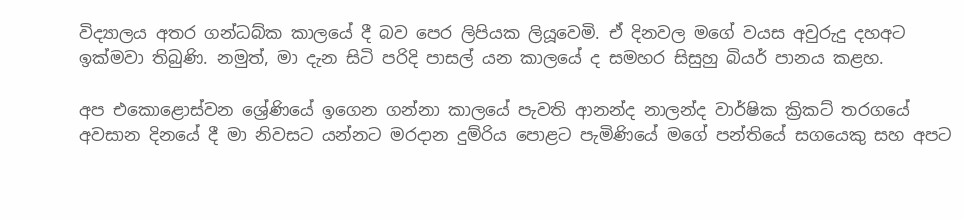විද්‍යාලය අතර ගන්ධබ්ක කාලයේ දී බව පෙර ලිපියක ලියූවෙමි. ඒ දිනවල මගේ වයස අවුරුදු දහඅට ඉක්මවා තිබුණි. නමුත්, මා දැන සිටි පරිදි පාසල් යන කාලයේ ද සමහර සිසුහු බියර් පානය කළහ.

අප එකොළොස්වන ශ්‍රේණියේ ඉගෙන ගන්නා කාලයේ පැවති ආනන්ද නාලන්ද වාර්ෂික ක්‍රිකට් තරගයේ අවසාන දිනයේ දී මා නිවසට යන්නට මරදාන දුම්රිය පොළට පැමිණියේ මගේ පන්තියේ සගයෙකු සහ අපට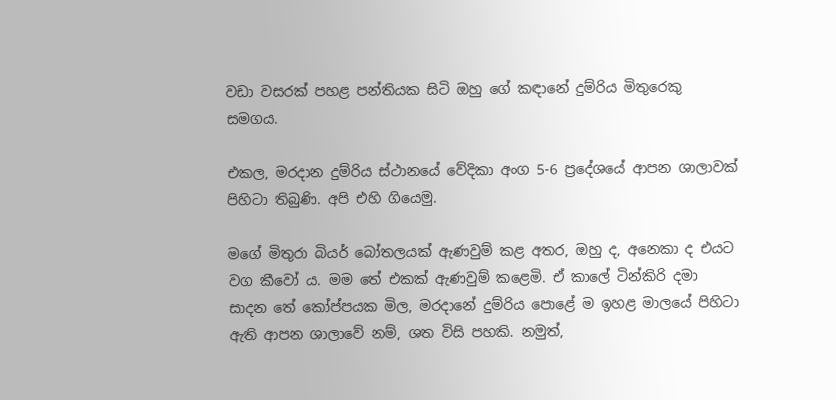වඩා වසරක් පහළ පන්තියක සිටි ඔහු ගේ කඳානේ දුම්රිය මිතුරෙකු සමගය.

එකල, මරදාන දුම්රිය ස්ථානයේ වේදිකා අංග 5-6 ප්‍රදේශයේ ආපන ශාලාවක් පිහිටා තිබුණි. අපි එහි ගියෙමු.

මගේ මිතුරා බියර් බෝතලයක් ඇණවුම් කළ අතර, ඔහු ද, අනෙකා ද එයට වග කීවෝ ය. මම තේ එකක් ඇණවුම් කළෙමි. ඒ කාලේ ටින්කිරි දමා සාදන තේ කෝප්පයක මිල, මරදානේ දුම්රිය පොළේ ම ඉහළ මාලයේ පිහිටා ඇති ආපන ශාලාවේ නම්, ශත විසි පහකි. නමුත්,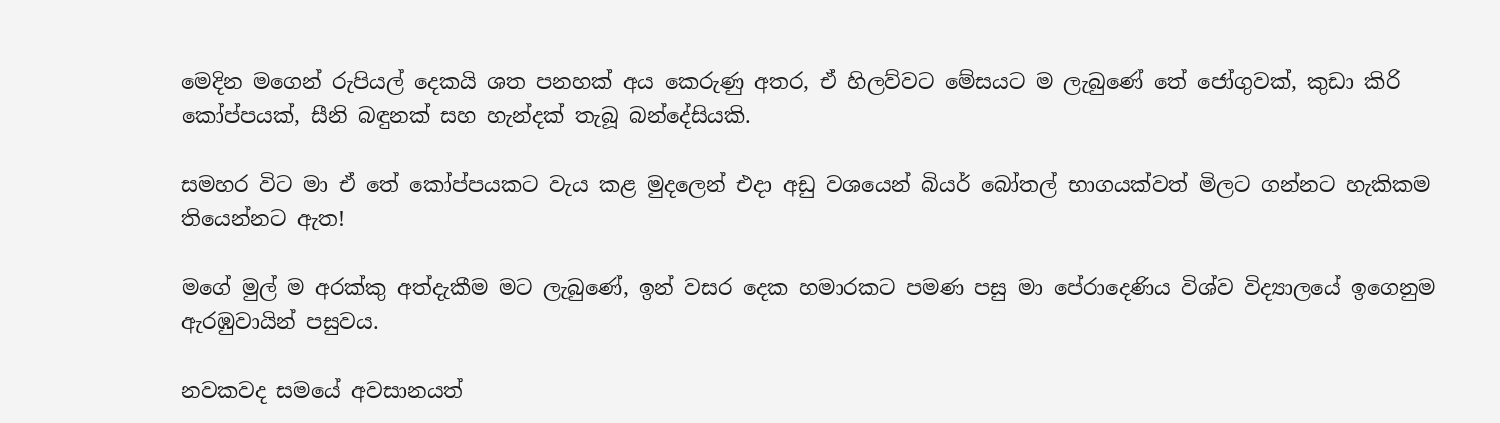මෙදින මගෙන් රුපියල් දෙකයි ශත පනහක් අය කෙරුණු අතර, ඒ හිලව්වට මේසයට ම ලැබුණේ තේ ජෝගුවක්, කුඩා කිරි කෝප්පයක්, සීනි බඳුනක් සහ හැන්දක් තැබූ බන්දේසියකි.

සමහර විට මා ඒ තේ කෝප්පයකට වැය කළ මුදලෙන් එදා අඩු වශයෙන් බියර් බෝතල් භාගයක්වත් මිලට ගන්නට හැකිකම තියෙන්නට ඇත!

මගේ මුල් ම අරක්කු අත්දැකීම මට ලැබුණේ, ඉන් වසර දෙක හමාරකට පමණ පසු මා පේරාදෙණිය විශ්ව විද්‍යාලයේ ඉගෙනුම ඇරඹුවායින් පසුවය.

නවකවද සමයේ අවසානයත්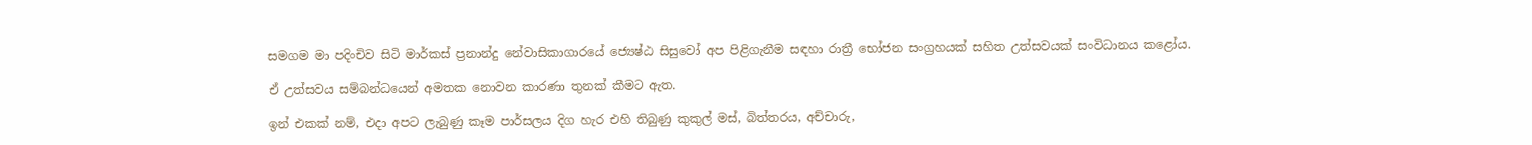සමගම මා පදිංචිව සිටි මාර්කස් ප්‍රනාන්දු නේවාසිකාගාරයේ ජ්‍යෙෂ්ඨ සිසුවෝ අප පිළිගැනීම සඳහා රාත්‍රී භෝජන සංග්‍රහයක් සහිත උත්සවයක් සංවිධානය කළෝය.

ඒ උත්සවය සම්බන්ධයෙන් අමතක නොවන කාරණා තුනක් කීමට ඇත.

ඉන් එකක් නම්, එදා අපට ලැබුණු කෑම පාර්සලය දිග හැර එහි තිබුණු කුකුල් මස්, බිත්තරය, අච්චාරු,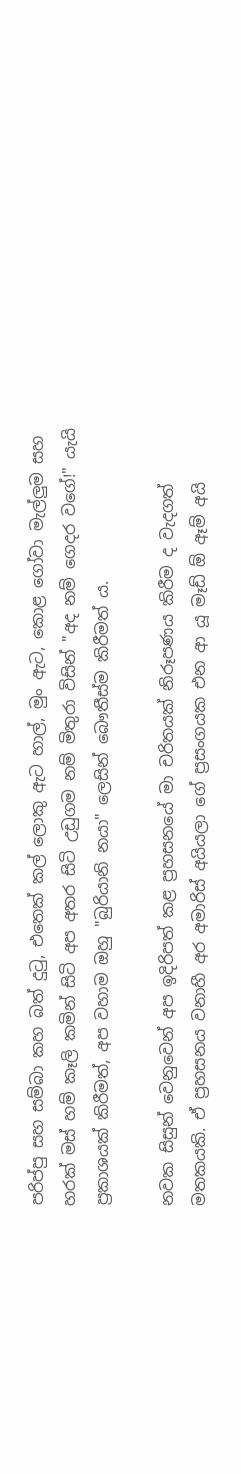පරිප්පු සහ සම්බා කහ බත් දුටු, එතෙක් කල් ලොකු ඇට හාල්, මුං ඇට, කොළ ගෝවා මැල්ලුම සහ හරක් මස් හම් කෑලි කමින් සිටි අප අතර සිටි උඩුගම නම් මිතුරා විසින් "අද නම් ගෙදර වගේ!" යැයි ප්‍රකාශයක් කිරීමත්, අප වහාම ඔහු "බුරියානි නයා" ලෙසින් බෞතීස්ම කිරීමත් ය.

නවක සිසුන් වෙනුවෙන් අප ඉදිරිපත් කළ ප්‍රහසනයේ මා චරිතයක් නිරූපණය කිරීම ද වැදගත් මතකයකි. ඒ ප්‍රහසනය වනාහී අර අමාරිස් අයියලා ගේ ප්‍රසංගයක එන ආ යූ මෑඩ් ඕ ඈම් අයි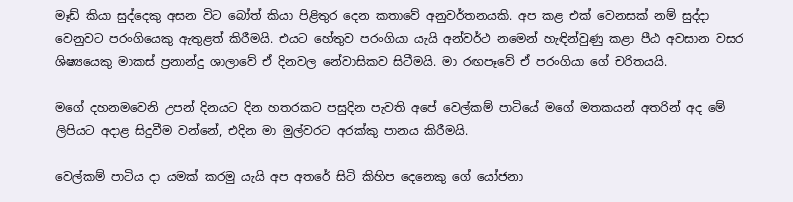මෑඩ් කියා සුද්දෙකු අසන විට බෝත් කියා පිළිතුර දෙන කතාවේ අනුවර්තනයකි. අප කළ එක් වෙනසක් නම් සුද්දා වෙනුවට පරංගියෙකු ඇතුළත් කිරීමයි. එයට හේතුව පරංගියා යැයි අන්වර්ථ නමෙන් හැඳින්වුණු කළා පීඨ අවසාන වසර ශිෂ්‍යයෙකු මාකස් ප්‍රනාන්දු ශාලාවේ ඒ දිනවල නේවාසිකව සිටීමයි. මා රඟපෑවේ ඒ පරංගියා ගේ චරිතයයි.

මගේ දහනමවෙනි උපන් දිනයට දින හතරකට පසුදින පැවති අපේ වෙල්කම් පාටියේ මගේ මතකයන් අතරින් අද මේ ලිපියට අදාළ සිදුවීම වන්නේ, එදින මා මුල්වරට අරක්කු පානය කිරීමයි.

වෙල්කම් පාටිය දා යමක් කරමු යැයි අප අතරේ සිටි කිහිප දෙනෙකු ගේ යෝජනා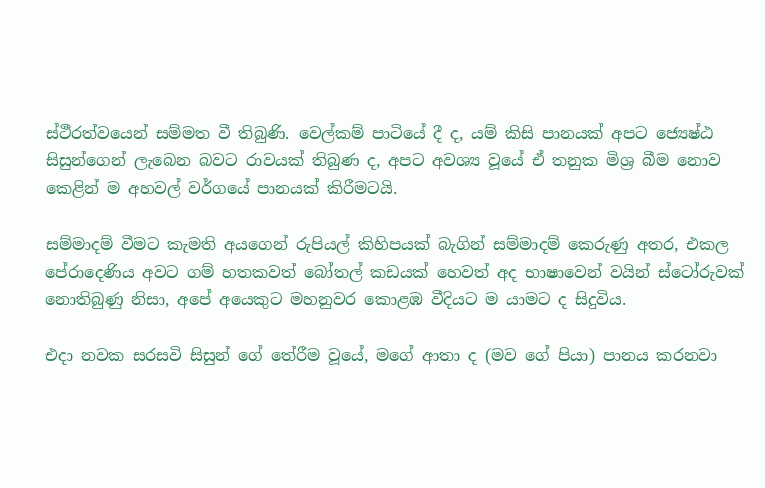ස්ථීරත්වයෙන් සම්මත වී තිබුණි. වෙල්කම් පාටියේ දී ද, යම් කිසි පානයක් අපට ජ්‍යෙෂ්ඨ සිසුන්ගෙන් ලැබෙන බවට රාවයක් තිබුණ ද, අපට අවශ්‍ය වූයේ ඒ තනුක මිශ්‍ර බීම නොව කෙළින් ම අහවල් වර්ගයේ පානයක් කිරීමටයි.

සම්මාදම් වීමට කැමති අයගෙන් රුපියල් කිහිපයක් බැගින් සම්මාදම් කෙරුණු අතර, එකල පේරාදෙණිය අවට ගම් හතකවත් බෝතල් කඩයක් හෙවත් අද භාෂාවෙන් වයින් ස්ටෝරුවක් නොතිබුණු නිසා, අපේ අයෙකුට මහනුවර කොළඹ වීදියට ම යාමට ද සිදුවිය.

එදා නවක සරසවි සිසුන් ගේ තේරීම වූයේ, මගේ ආතා ද (මව ගේ පියා) පානය කරනවා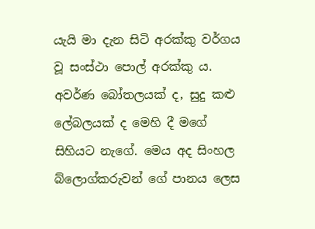යැයි මා දැන සිටි අරක්කු වර්ගය වූ සංස්ථා පොල් අරක්කු ය. අවර්ණ බෝතලයක් ද, සුදු කළු ලේබලයක් ද මෙහි දී මගේ සිහියට නැගේ. මෙය අද සිංහල බ්ලොග්කරුවන් ගේ පානය ලෙස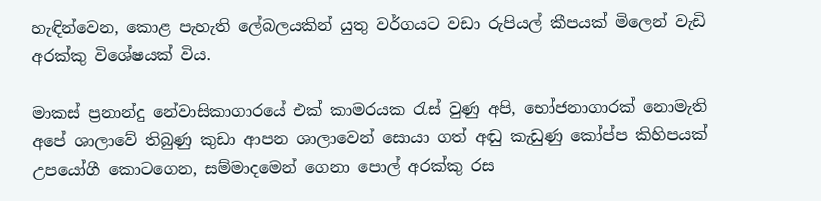හැඳින්වෙන, කොළ පැහැති ලේබලයකින් යුතු වර්ගයට වඩා රුපියල් කීපයක් මිලෙන් වැඩි අරක්කු විශේෂයක් විය.

මාකස් ප්‍රනාන්දු නේවාසිකාගාරයේ එක් කාමරයක රැස් වුණු අපි, භෝජනාගාරක් නොමැති අපේ ශාලාවේ තිබුණු කුඩා ආපන ශාලාවෙන් සොයා ගත් අඬු කැඩුණු කෝප්ප කිහිපයක් උපයෝගී කොටගෙන, සම්මාදමෙන් ගෙනා පොල් අරක්කු රස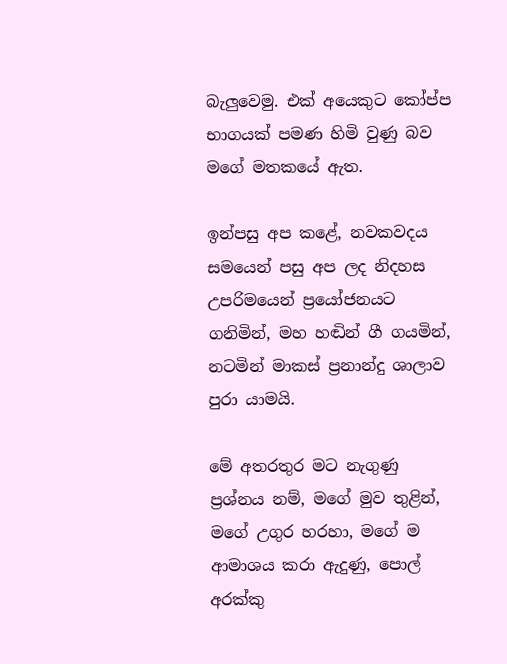බැලුවෙමු. එක් අයෙකුට කෝප්ප භාගයක් පමණ හිමි වුණු බව මගේ මතකයේ ඇත.

ඉන්පසු අප කළේ, නවකවදය සමයෙන් පසු අප ලද නිදහස උපරිමයෙන් ප්‍රයෝජනයට ගනිමින්, මහ හඬින් ගී ගයමින්, නටමින් මාකස් ප්‍රනාන්දු ශාලාව පුරා යාමයි.

මේ අතරතුර මට නැගුණු ප්‍රශ්නය නම්, මගේ මුව තුළින්, මගේ උගුර හරහා, මගේ ම ආමාශය කරා ඇදුණු, පොල් අරක්කු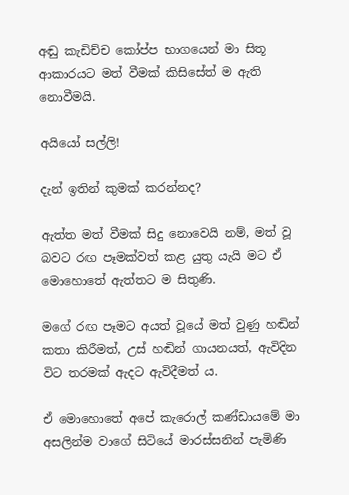අඬු කැඩිච්ච කෝප්ප භාගයෙන් මා සිතූ ආකාරයට මත් වීමක් කිසිසේත් ම ඇති නොවීමයි.

අයියෝ සල්ලි!

දැන් ඉතින් කුමක් කරන්නද?

ඇත්ත මත් වීමක් සිදු නොවෙයි නම්, මත් වූ බවට රඟ පෑමක්වත් කළ යුතු යැයි මට ඒ මොහොතේ ඇත්තට ම සිතුණි.

මගේ රඟ පෑමට අයත් වූයේ මත් වුණු හඬින් කතා කිරීමත්, උස් හඬින් ගායනයත්, ඇවිදින විට තරමක් ඇදට ඇවිදීමත් ය.

ඒ මොහොතේ අපේ කැරොල් කණ්ඩායමේ මා අසලින්ම වාගේ සිටියේ මාරස්සනින් පැමිණි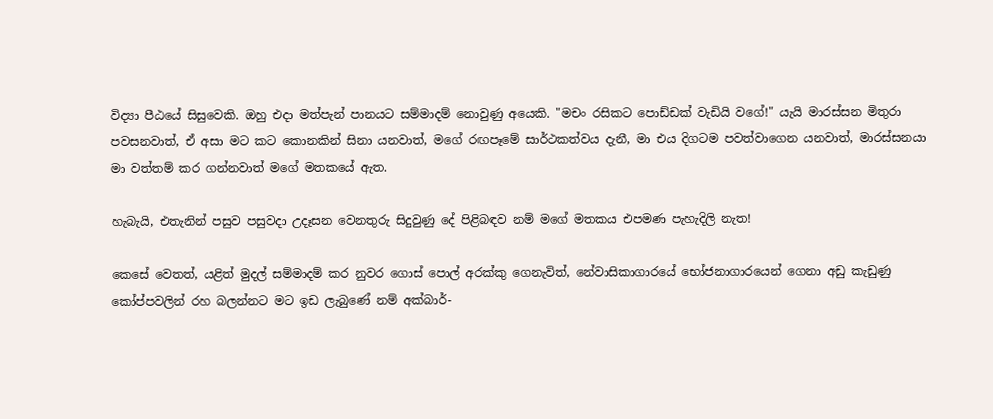විද්‍යා පීඨයේ සිසුවෙකි. ඔහු එදා මත්පැන් පානයට සම්මාදම් නොවුණු අයෙකි. "මචං රසිකට පොඩ්ඩක් වැඩියි වගේ!" යැයි මාරස්සන මිතුරා පවසනවාත්, ඒ අසා මට කට කොනකින් සිනා යනවාත්, මගේ රඟපෑමේ සාර්ථකත්වය දැනී, මා එය දිගටම පවත්වාගෙන යනවාත්, මාරස්සනයා මා වත්තම් කර ගන්නවාත් මගේ මතකයේ ඇත.

හැබැයි, එතැනින් පසුව පසුවදා උදෑසන වෙනතුරු සිදුවුණු දේ පිළිබඳව නම් මගේ මතකය එපමණ පැහැදිලි නැත!

කෙසේ වෙතත්, යළිත් මුදල් සම්මාදම් කර නුවර ගොස් පොල් අරක්කු ගෙනැවිත්, නේවාසිකාගාරයේ භෝජනාගාරයෙන් ගෙනා අඩු කැඩුණු කෝප්පවලින් රහ බලන්නට මට ඉඩ ලැබුණේ නම් අක්බාර්-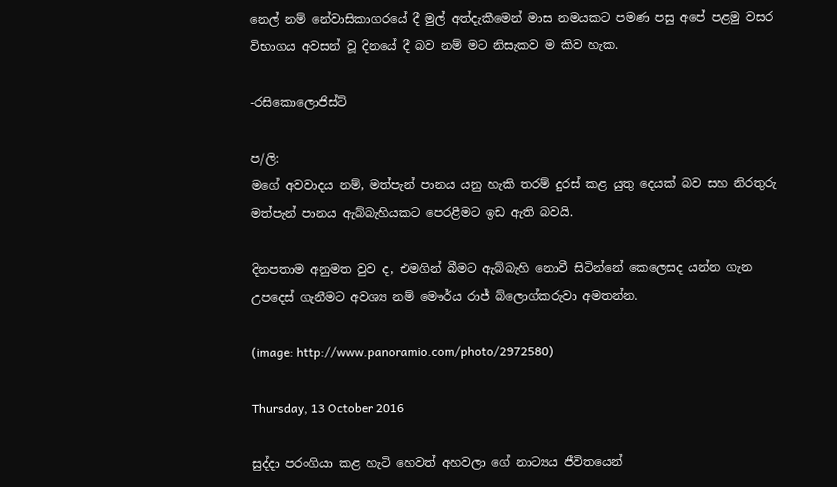නෙල් නම් නේවාසිකාගරයේ දී මුල් අත්දැකීමෙන් මාස නමයකට පමණ පසු අපේ පළමු වසර විභාගය අවසන් වූ දිනයේ දී බව නම් මට නිසැකව ම කිව හැක.

-රසිකොලොජිස්ට්

ප/ලි:
මගේ අවවාදය නම්, මත්පැන් පානය යනු හැකි තරම් දුරස් කළ යුතු දෙයක් බව සහ නිරතුරු මත්පැන් පානය ඇබ්බැහියකට පෙරළීමට ඉඩ ඇති බවයි.

දිනපතාම අනුමත වුව ද, එමගින් බීමට ඇබ්බැහි නොවී සිටින්නේ කෙලෙසද යන්න ගැන උපදෙස් ගැනීමට අවශ්‍ය නම් මෞර්ය රාජ් බ්ලොග්කරුවා අමතන්න.

(image: http://www.panoramio.com/photo/2972580)

Thursday, 13 October 2016

සුද්දා පරංගියා කළ හැටි හෙවත් අහවලා ගේ නාට්‍යය ජීවිතයෙන්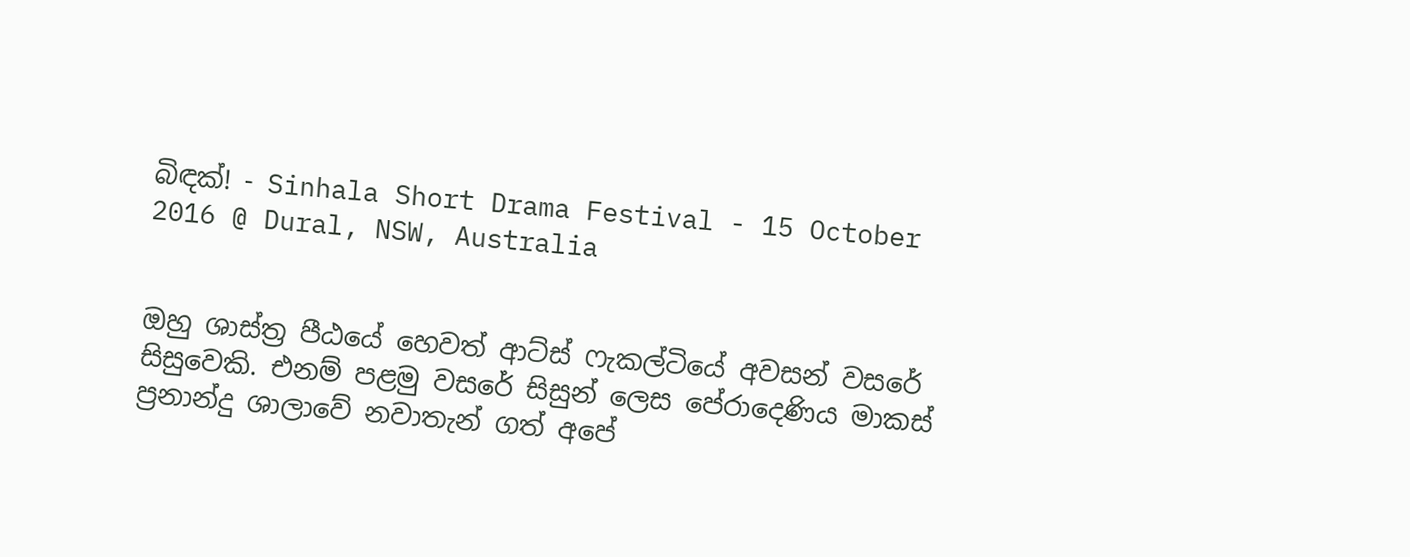බිඳක්! - Sinhala Short Drama Festival - 15 October 2016 @ Dural, NSW, Australia


ඔහු ශාස්ත්‍ර පීඨයේ හෙවත් ආට්ස් ෆැකල්ටියේ අවසන් වසරේ සිසුවෙකි. එනම් පළමු වසරේ සිසුන් ලෙස පේරාදෙණිය මාකස් ප්‍රනාන්දු ශාලාවේ නවාතැන් ගත් අපේ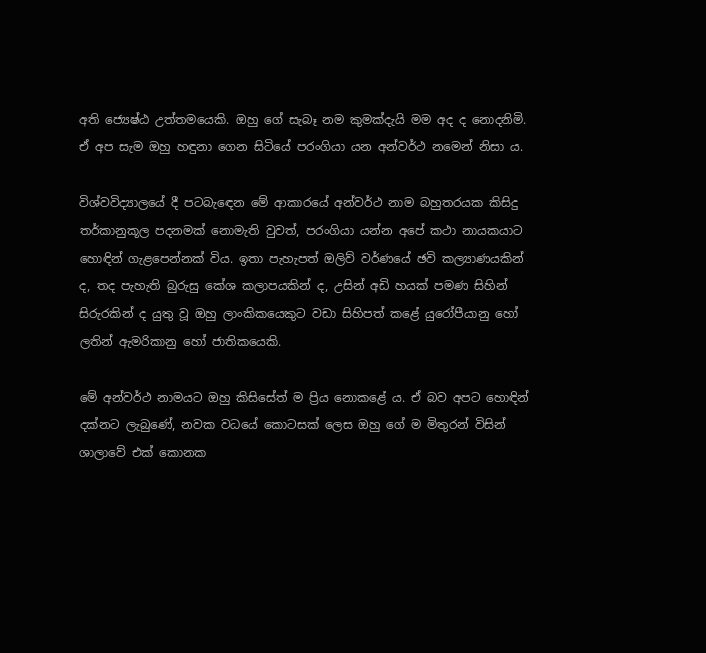අති ජ්‍යෙෂ්ඨ උත්තමයෙකි. ඔහු ගේ සැබෑ නම කුමක්දැයි මම අද ද නොදනිමි. ඒ අප සැම ඔහු හඳුනා ගෙන සිටියේ පරංගියා යන අන්වර්ථ නමෙන් නිසා ය.

විශ්වවිද්‍යාලයේ දී පටබැඳෙන මේ ආකාරයේ අන්වර්ථ නාම බහුතරයක කිසිදු තර්කානුකූල පදනමක් නොමැති වුවත්, පරංගියා යන්න අපේ කථා නායකයාට හොඳින් ගැළපෙන්නක් විය. ඉතා පැහැපත් ඔලිව් වර්ණයේ ඡවි කල්‍යාණයකින් ද, තද පැහැති බුරුසු කේශ කලාපයකින් ද, උසින් අඩි හයක් පමණ සිහින් සිරුරකින් ද යුතු වූ ඔහු ලාංකිකයෙකුට වඩා සිහිපත් කළේ යුරෝපීයානු හෝ ලතින් ඇමරිකානු හෝ ජාතිකයෙකි.

මේ අන්වර්ථ නාමයට ඔහු කිසිසේත් ම ප්‍රිය නොකළේ ය. ඒ බව අපට හොඳින් දක්නට ලැබුණේ, නවක වධයේ කොටසක් ලෙස ඔහු ගේ ම මිතුරන් විසින් ශාලාවේ එක් කොනක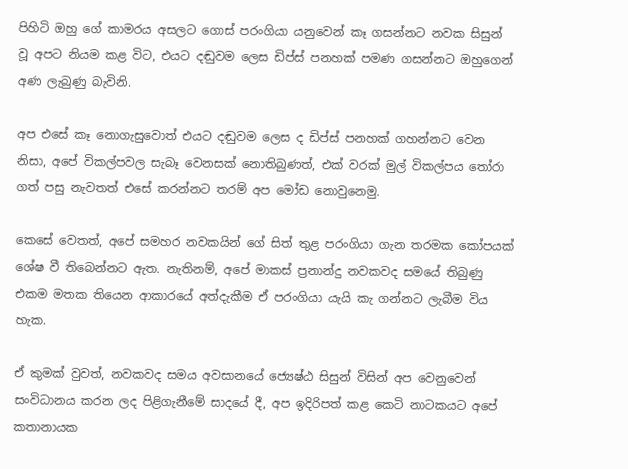පිහිටි ඔහු ගේ කාමරය අසලට ගොස් පරංගියා යනුවෙන් කෑ ගසන්නට නවක සිසුන් වූ අපට නියම කළ විට, එයට දඬුවම ලෙස ඩිප්ස් පනහක් පමණ ගසන්නට ඔහුගෙන් අණ ලැබුණු බැවිනි.

අප එසේ කෑ නොගැසුවොත් එයට දඬුවම ලෙස ද ඩිප්ස් පනහක් ගහන්නට වෙන නිසා, අපේ විකල්පවල සැබෑ වෙනසක් නොතිබුණත්, එක් වරක් මුල් විකල්පය තෝරා ගත් පසු නැවතත් එසේ කරන්නට තරම් අප මෝඩ නොවුනෙමු.

කෙසේ වෙතත්, අපේ සමහර නවකයින් ගේ සිත් තුළ පරංගියා ගැන තරමක කෝපයක් ශේෂ වී තිබෙන්නට ඇත. නැතිනම්, අපේ මාකස් ප්‍රනාන්දු නවකවද සමයේ තිබුණු එකම මතක තියෙන ආකාරයේ අත්දැකීම ඒ පරංගියා යැයි කැ ගන්නට ලැබීම විය හැක.

ඒ කුමක් වුවත්, නවකවද සමය අවසානයේ ජ්‍යෙෂ්ඨ සිසුන් විසින් අප වෙනුවෙන් සංවිධානය කරන ලද පිළිගැනීමේ සාදයේ දී, අප ඉදිරිපත් කළ කෙටි නාටකයට අපේ කතානායක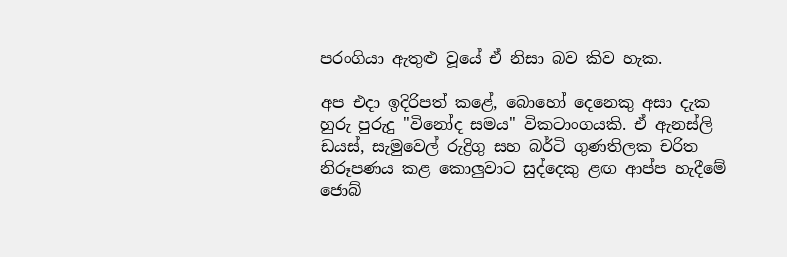පරංගියා ඇතුළු වූයේ ඒ නිසා බව කිව හැක.

අප එදා ඉදිරිපත් කළේ, බොහෝ දෙනෙකු අසා දැක හුරු පුරුදු "විනෝද සමය" විකටාංගයකි. ඒ ඇනස්ලි ඩයස්, සැමුවෙල් රුද්‍රිගු සහ බර්ටි ගුණතිලක චරිත නිරූපණය කළ කොලුවාට සුද්දෙකු ළඟ ආප්ප හැදීමේ ජොබ්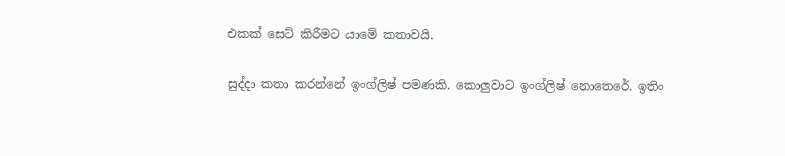එකක් සෙට් කිරීමට යාමේ කතාවයි.

සුද්දා කතා කරන්නේ ඉංග්ලිෂ් පමණකි. කොලුවාට ඉංග්ලිෂ් නොතෙරේ. ඉතිං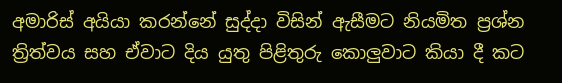අමාරිස් අයියා කරන්නේ සුද්දා විසින් ඇසීමට නියමිත ප්‍රශ්න ත්‍රිත්වය සහ ඒවාට දිය යුතු පිළිතුරු කොලුවාට කියා දී කට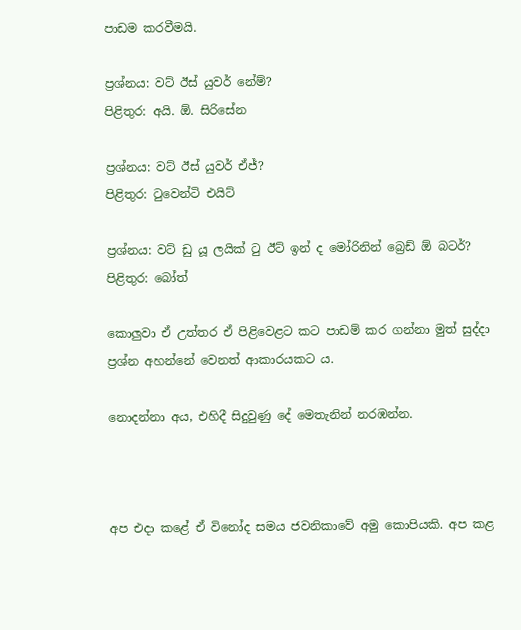පාඩම කරවීමයි.

ප්‍රශ්නය: වට් ඊස් යුවර් නේම්?
පිළිතුර: අයි. ඕ. සිරිසේන

ප්‍රශ්නය: වට් ඊස් යුවර් ඒජ්?
පිළිතුර: ටුවෙන්ටි එයිට්

ප්‍රශ්නය: වට් ඩු යූ ලයික් ටු ඊට් ඉන් ද මෝරිනින් බ්‍රෙඩ් ඕ බටර්?
පිළිතුර: බෝත්

කොලුවා ඒ උත්තර ඒ පිළිවෙළට කට පාඩම් කර ගන්නා මුත් සුද්දා ප්‍රශ්න අහන්නේ වෙනත් ආකාරයකට ය.

නොදන්නා අය, එහිදී සිදුවුණු දේ මෙතැනින් නරඹන්න.



අප එදා කළේ ඒ විනෝද සමය ජවනිකාවේ අමු කොපියකි. අප කළ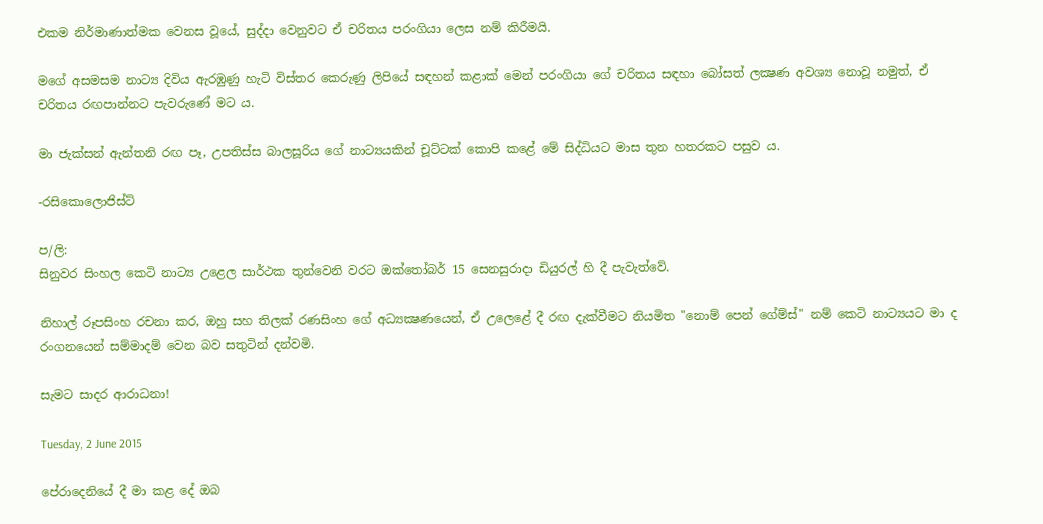එකම නිර්මාණාත්මක වෙනස වූයේ, සුද්දා වෙනුවට ඒ චරිතය පරංගියා ලෙස නම් කිරීමයි.

මගේ අසමසම නාට්‍ය දිවිය ඇරඹුණු හැටි විස්තර කෙරුණු ලිපියේ සඳහන් කළාක් මෙන් පරංගියා ගේ චරිතය සඳහා බෝසත් ලක්‍ෂණ අවශ්‍ය නොවූ නමුත්, ඒ චරිතය රඟපාන්නට පැවරුණේ මට ය.

මා ජැක්සන් ඇන්තනි රඟ පෑ, උපතිස්ස බාලසූරිය ගේ නාට්‍යයකින් චූට්ටක් කොපි කළේ මේ සිද්ධියට මාස තුන හතරකට පසුව ය.

-රසිකොලොජිස්ට්

ප/ලි:
සිනුවර සිංහල කෙටි නාට්‍ය උළෙල සාර්ථක තුන්වෙනි වරට ඔක්තෝබර් 15 සෙනසුරාදා ඩියුරල් හි දී පැවැත්වේ.

නිහාල් රූපසිංහ රචනා කර, ඔහු සහ තිලක් රණසිංහ ගේ අධ්‍යක්‍ෂණයෙන්, ඒ උලෙළේ දී රඟ දැක්වීමට නියමිත "නොම් පෙන් ගේම්ස්" නම් කෙටි නාට්‍යයට මා ද රංගනයෙන් සම්මාදම් වෙන බව සතුටින් දන්වමි.

සැමට සාදර ආරාධනා!

Tuesday, 2 June 2015

පේරාදෙනියේ දී මා කළ දේ ඔබ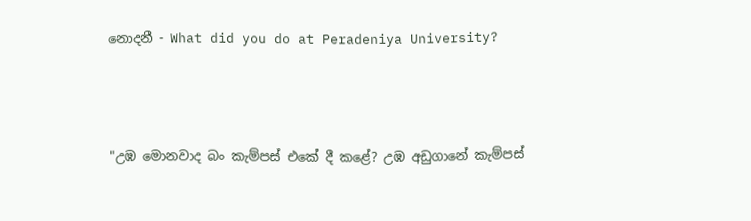නොදනී - What did you do at Peradeniya University?



"උඹ මොනවාද බං කැම්පස් එකේ දී කළේ? උඹ අඩුගානේ කැම්පස්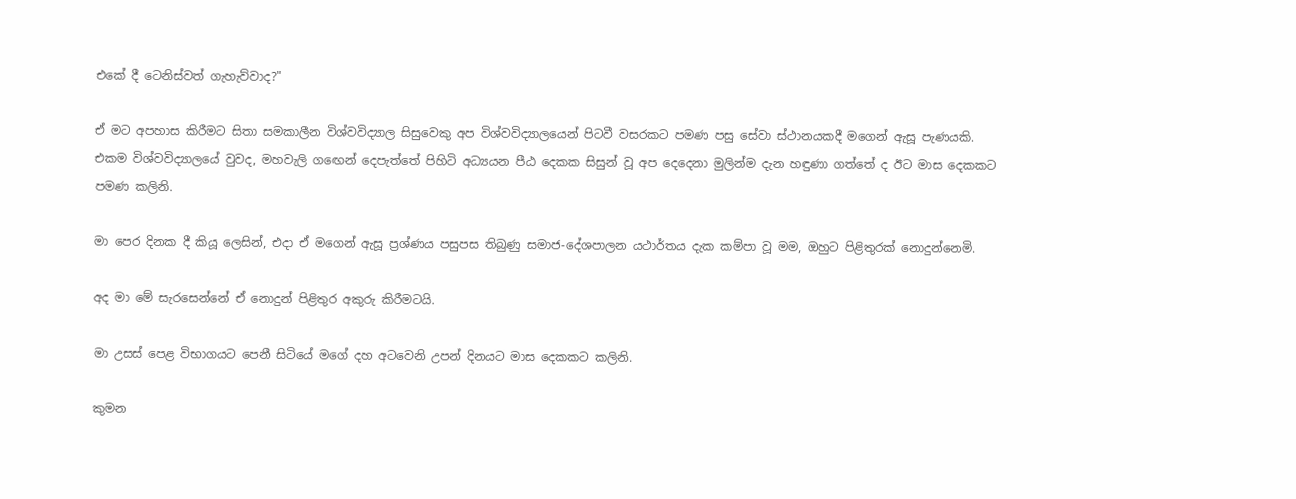එකේ දී ටෙනිස්වත් ගැහැව්වාද?"

ඒ මට අපහාස කිරීමට සිතා සමකාලීන විශ්වවිද්‍යාල සිසුවෙකු අප විශ්වවිද්‍යාලයෙන් පිටවී වසරකට පමණ පසු සේවා ස්ථානයකදී මගෙන් ඇසූ පැණයකි. එකම විශ්වවිද්‍යාලයේ වුවද, මහවැලි ගඟෙන් දෙපැත්තේ පිහිටි අධ්‍යයන පීඨ දෙකක සිසුන් වූ අප දෙදෙනා මුලින්ම දැන හඳුණා ගත්තේ ද ඊට මාස දෙකකට පමණ කලිනි.

මා පෙර දිනක දී කියූ ලෙසින්, එදා ඒ මගෙන් ඇසූ ප්‍රශ්ණය පසුපස තිබුණු සමාජ-දේශපාලන යථාර්තය දැක කම්පා වූ මම, ඔහුට පිළිතුරක් නොදුන්නෙමි.

අද මා මේ සැරසෙන්නේ ඒ නොදුන් පිළිතුර අකුරු කිරීමටයි.

මා උසස් පෙළ විභාගයට පෙනී සිටියේ මගේ දහ අටවෙනි උපන් දිනයට මාස දෙකකට කලිනි.

කුමන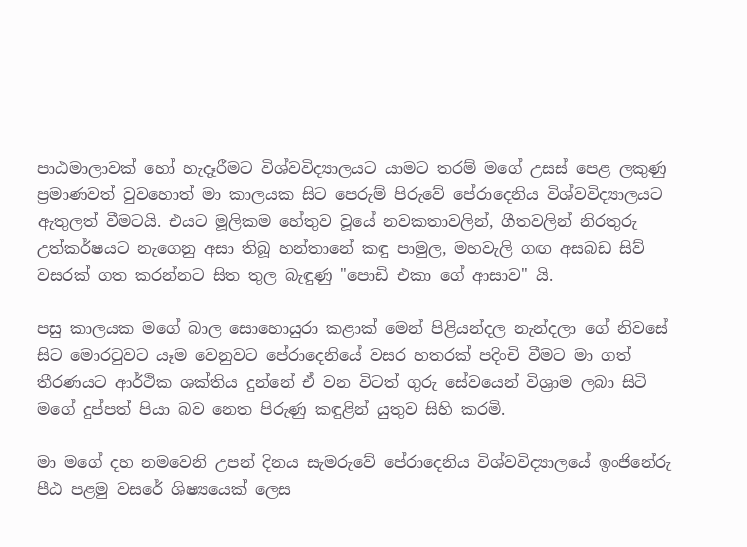පාඨමාලාවක් හෝ හැදෑරීමට විශ්වවිද්‍යාලයට යාමට තරම් මගේ උසස් පෙළ ලකුණු ප්‍රමාණවත් වුවහොත් මා කාලයක සිට පෙරුම් පිරුවේ පේරාදෙනිය විශ්වවිද්‍යාලයට ඇතුලත් වීමටයි. එයට මූලිකම හේතුව වූයේ නවකතාවලින්, ගීතවලින් නිරතුරු උත්කර්ෂයට නැගෙනු අසා තිබූ හන්තානේ කඳු පාමුල, මහවැලි ගඟ අසබඩ සිව් වසරක් ගත කරන්නට සිත තුල බැඳුණු "පොඩි එකා ගේ ආසාව" යි.

පසු කාලයක මගේ බාල සොහොයුරා කළාක් මෙන් පිළියන්දල නැන්දලා ගේ නිවසේ සිට මොරටුවට යෑම වෙනුවට පේරාදෙනියේ වසර හතරක් පදිංචි වීමට මා ගත් තීරණයට ආර්ථික ශක්තිය දුන්නේ ඒ වන විටත් ගුරු සේවයෙන් විශ්‍රාම ලබා සිටි මගේ දුප්පත් පියා බව නෙත පිරුණු කඳුළින් යුතුව සිහි කරමි.

මා මගේ දහ නමවෙනි උපන් දිනය සැමරුවේ පේරාදෙනිය විශ්වවිද්‍යාලයේ ඉංජිනේරු පීඨ පළමු වසරේ ශිෂ්‍යයෙක් ලෙස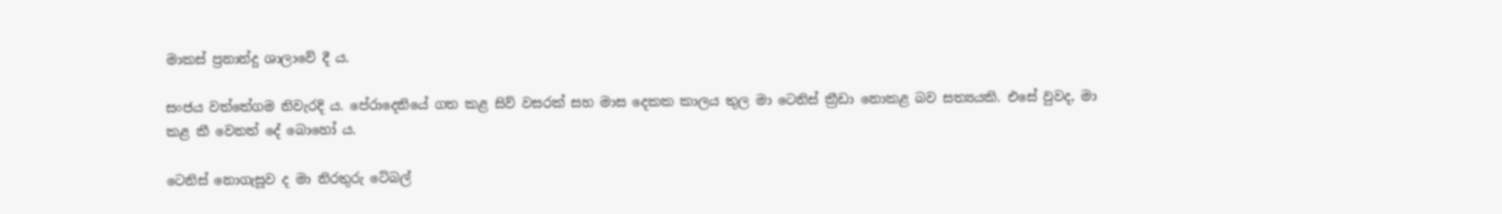මාකස් ප්‍රනාන්දු ශාලාවේ දී ය.

සංජය වත්තේගම නිවැරදි ය. පේරාදෙනියේ ගත කළ සිව් වසරක් සහ මාස දෙකක කාලය තුල මා ටෙනිස් ක්‍රීඩා නොකළ බව සත්‍යයකි. එසේ වුවද, මා කළ කී වෙනත් දේ බොහෝ ය.

ටෙනිස් නොගැසූව ද මා නිරතුරු ටේබල්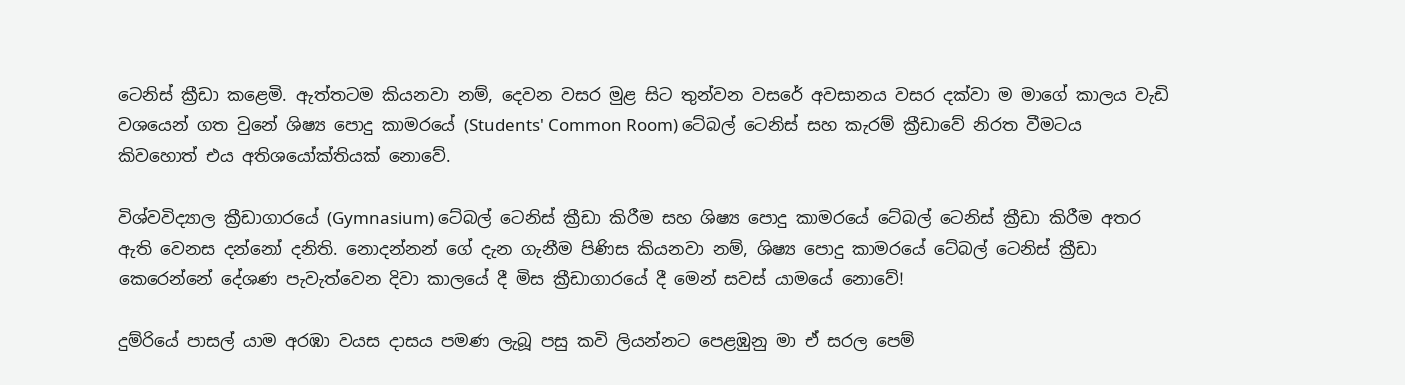ටෙනිස් ක්‍රීඩා කළෙමි. ඇත්තටම කියනවා නම්, දෙවන වසර මුළ සිට තුන්වන වසරේ අවසානය වසර දක්වා ම මාගේ කාලය වැඩි වශයෙන් ගත වුනේ ශිෂ්‍ය පොදු කාමරයේ (Students' Common Room) ටේබල් ටෙනිස් සහ කැරම් ක්‍රීඩාවේ නිරත වීමටය කිවහොත් එය අතිශයෝක්තියක් නොවේ.

විශ්වවිද්‍යාල ක්‍රීඩාගාරයේ (Gymnasium) ටේබල් ටෙනිස් ක්‍රීඩා කිරීම සහ ශිෂ්‍ය පොදු කාමරයේ ටේබල් ටෙනිස් ක්‍රීඩා කිරීම අතර ඇති වෙනස දන්නෝ දනිති. නොදන්නන් ගේ දැන ගැනීම පිණිස කියනවා නම්, ශිෂ්‍ය පොදු කාමරයේ ටේබල් ටෙනිස් ක්‍රීඩා කෙරෙන්නේ දේශණ පැවැත්වෙන දිවා කාලයේ දී මිස ක්‍රීඩාගාරයේ දී මෙන් සවස් යාමයේ නොවේ!

දුම්රියේ පාසල් යාම අරඹා වයස දාසය පමණ ලැබූ පසු කවි ලියන්නට පෙළඹුනු මා ඒ සරල පෙම්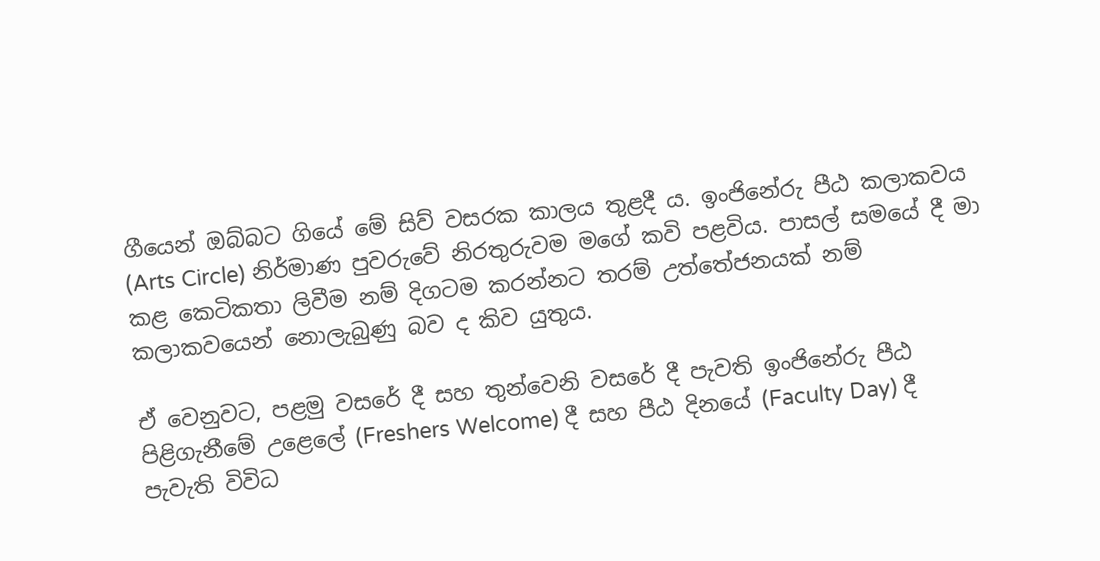ගීයෙන් ඔබ්බට ගියේ මේ සිව් වසරක කාලය තුළදී ය. ඉංජිනේරු පීඨ කලාකවය (Arts Circle) නිර්මාණ පුවරුවේ නිරතුරුවම මගේ කවි පළවිය. පාසල් සමයේ දී මා කළ කෙටිකතා ලිවීම නම් දිගටම කරන්නට තරම් උත්තේජනයක් නම් කලාකවයෙන් නොලැබුණු බව ද කිව යුතුය.

ඒ වෙනුවට, පළමු වසරේ දී සහ තුන්වෙනි වසරේ දී පැවති ඉංජිනේරු පීඨ පිළිගැනීමේ උළෙලේ (Freshers Welcome) දී සහ පීඨ දිනයේ (Faculty Day) දී පැවැති විවිධ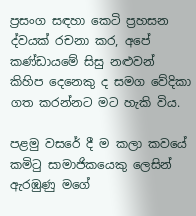ප්‍රසංග සඳහා කෙටි ප්‍රහසන ද්වයක් රචනා කර, අපේ කණ්ඩායමේ සිසු නළුවන් කිහිප දෙනෙකු ද සමග වේදිකා ගත කරන්නට මට හැකි විය.

පළමු වසරේ දී ම කලා කවයේ කමිටු සාමාජිකයෙකු ලෙසින් ඇරඹුණු මගේ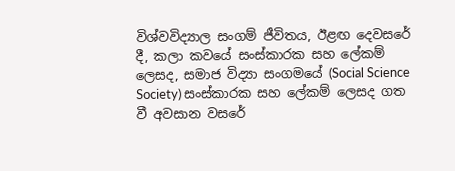විශ්වවිද්‍යාල සංගම් ජීවිතය, ඊළඟ දෙවසරේ දී, කලා කවයේ සංස්කාරක සහ ලේකම් ලෙසද, සමාජ විද්‍යා සංගමයේ (Social Science Society) සංස්කාරක සහ ලේකම් ලෙසද ගත වී අවසාන වසරේ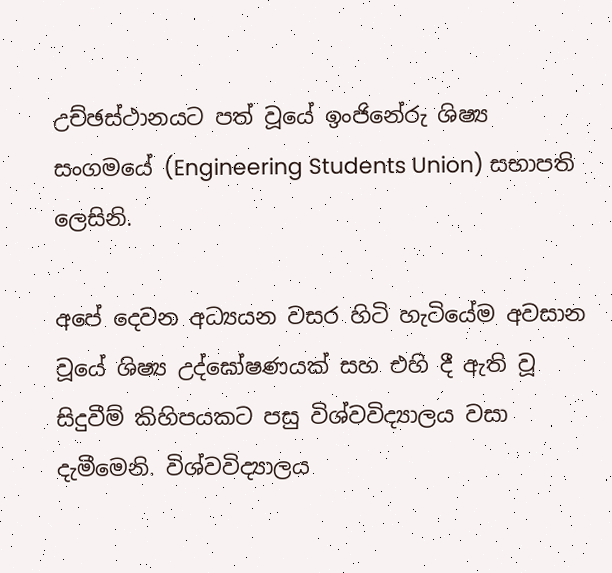උච්ඡස්ථානයට පත් වූයේ ඉංජිනේරු ශිෂ්‍ය සංගමයේ (Engineering Students Union) සභාපති ලෙසිනි.

අපේ දෙවන අධ්‍යයන වසර හිටි හැටියේම අවසාන වූයේ ශිෂ්‍ය උද්ඝෝෂණයක් සහ එහි දී ඇති වූ සිදුවීම් කිහිපයකට පසු විශ්වවිද්‍යාලය වසා දැමීමෙනි. විශ්වවිද්‍යාලය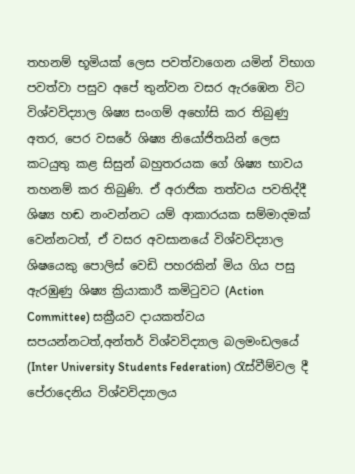තහනම් භූමියක් ලෙස පවත්වාගෙන යමින් විභාග පවත්වා පසුව අපේ තුන්වන වසර ඇරඹෙන විට විශ්වවිද්‍යාල ශිෂ්‍ය සංගම් අහෝසි කර තිබුණු අතර, පෙර වසරේ ශිෂ්‍ය නියෝජිතයින් ලෙස කටයුතු කළ සිසුන් බහුතරයක ගේ ශිෂ්‍ය භාවය තහනම් කර තිබුණි. ඒ අරාජික තත්වය පවතිද්දී ශිෂ්‍ය හඬ නංවන්නට යම් ආකාරයක සම්මාදමක් වෙන්නටත්, ඒ වසර අවසානයේ විශ්වවිද්‍යාල ශිෂයෙකු පොලිස් වෙඩි පහරකින් මිය ගිය පසු ඇරඹුණු ශිෂ්‍ය ක්‍රියාකාරී කමිටුවට (Action Committee) සක්‍රීයව දායකත්වය සපයන්නටත්,අන්තර් විශ්වවිද්‍යාල බලමංඩලයේ (Inter University Students Federation) රැස්වීම්වල දී පේරාදෙනිය විශ්වවිද්‍යාලය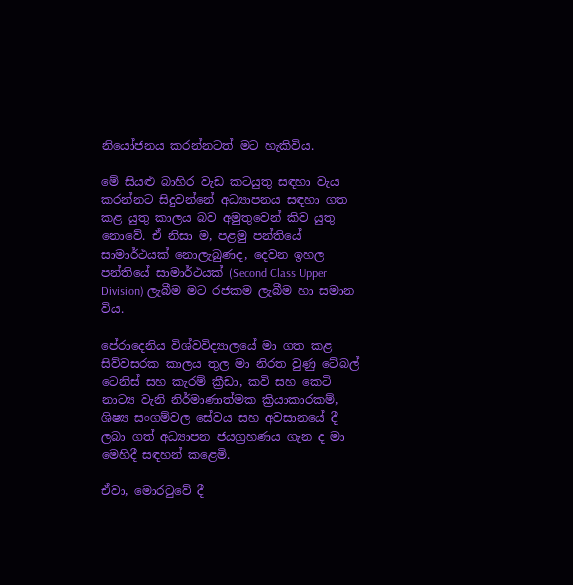නියෝජනය කරන්නටත් මට හැකිවිය.

මේ සියළු බාහිර වැඩ කටයුතු සඳහා වැය කරන්නට සිදුවන්නේ අධ්‍යාපනය සඳහා ගත කළ යුතු කාලය බව අමුතුවෙන් කිව යුතු නොවේ. ඒ නිසා ම, පළමු පන්තියේ සාමාර්ථයක් නොලැබුණද, දෙවන ඉහල පන්තියේ සාමාර්ථයක් (Second Class Upper Division) ලැබීම මට රජකම ලැබීම හා සමාන විය.

පේරාදෙනිය විශ්වවිද්‍යාලයේ මා ගත කළ සිව්වසරක කාලය තුල මා නිරත වුණු ටේබල් ටෙනිස් සහ කැරම් ක්‍රීඩා, කවි සහ කෙටි නාට්‍ය වැනි නිර්මාණාත්මක ක්‍රියාකාරකම්, ශිෂ්‍ය සංගම්වල සේවය සහ අවසානයේ දී ලබා ගත් අධ්‍යාපන ජයග්‍රහණය ගැන ද මා මෙහිදී සඳහන් කළෙමි.

ඒවා, මොරටුවේ දී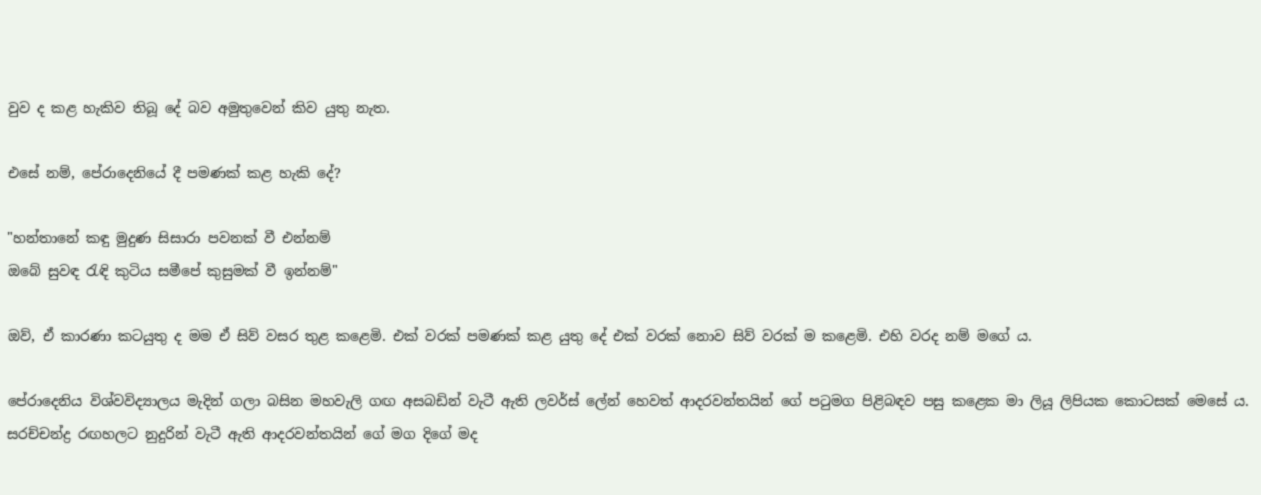වුව ද කළ හැකිව තිබූ දේ බව අමුතුවෙන් කිව යුතු නැත.

එසේ නම්, පේරාදෙනියේ දී පමණක් කළ හැකි දේ?

"හන්තානේ කඳු මුදුණ සිසාරා පවනක් වී එන්නම්
ඔබේ සුවඳ රැඳි කුටිය සමීපේ කුසුමක් වී ඉන්නම්"

ඔව්, ඒ කාරණා කටයුතු ද මම ඒ සිව් වසර තුළ කළෙමි. එක් වරක් පමණක් කළ යුතු දේ එක් වරක් නොව සිව් වරක් ම කළෙමි. එහි වරද නම් මගේ ය.

පේරාදෙනිය විශ්වවිද්‍යාලය මැදින් ගලා බසින මහවැලි ගඟ අසබඩින් වැටී ඇති ලවර්ස් ලේන් හෙවත් ආදරවන්තයින් ගේ පටුමග පිළිබඳව පසු කළෙක මා ලියූ ලිපියක කොටසක් මෙසේ ය.
සරච්චන්ද්‍ර රඟහලට නුදුරින් වැටී ඇති ආදරවන්තයින් ගේ මග දිගේ මද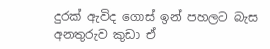දුරක් ඇවිද ගොස් ඉන් පහලට බැස අනතුරුව කුඩා ඒ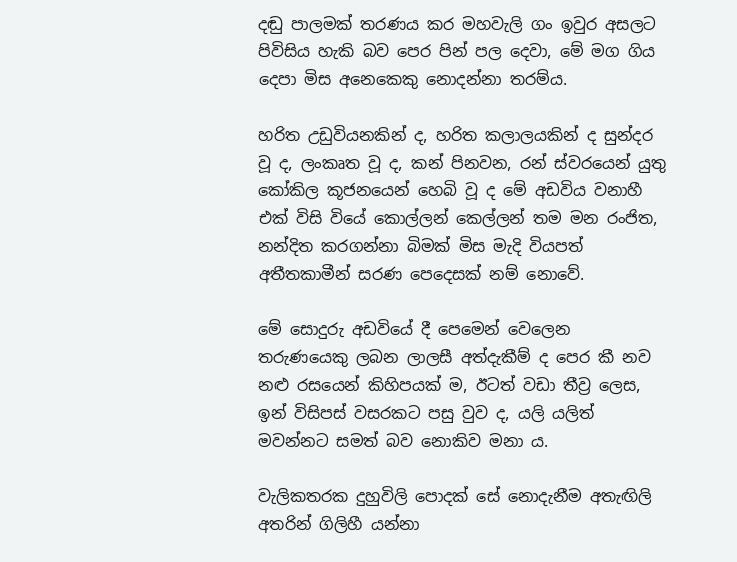දඬු පාලමක් තරණය කර මහවැලි ගං ඉවුර අසලට පිවිසිය හැකි බව පෙර පින් පල දෙවා, මේ මග ගිය දෙපා මිස අනෙකෙකු නොදන්නා තරම්ය.

හරිත උඩුවියනකින් ද, හරිත කලාලයකින් ද සුන්දර වූ ද, ලංකෘත වූ ද, කන් පිනවන, රන් ස්වරයෙන් යුතු කෝකිල කූජනයෙන් හෙබි වූ ද මේ අඩවිය වනාහී එක් විසි වියේ කොල්ලන් කෙල්ලන් තම මන රංජිත, නන්දිත කරගන්නා බිමක් මිස මැදි වියපත් අතීතකාමීන් සරණ පෙදෙසක් නම් නොවේ.

මේ සොදුරු අඩවියේ දී පෙමෙන් වෙලෙන තරුණයෙකු ලබන ලාලසී අත්දැකීම් ද පෙර කී නව නළු රසයෙන් කිහිපයක් ම, ඊටත් වඩා තීව්‍ර ලෙස, ඉන් විසිපස් වසරකට පසු වුව ද, යලි යලිත් මවන්නට සමත් බව නොකිව මනා ය.

වැලිකතරක දුහුවිලි පොදක් සේ නොදැනීම අතැඟිලි අතරින් ගිලිහී යන්නා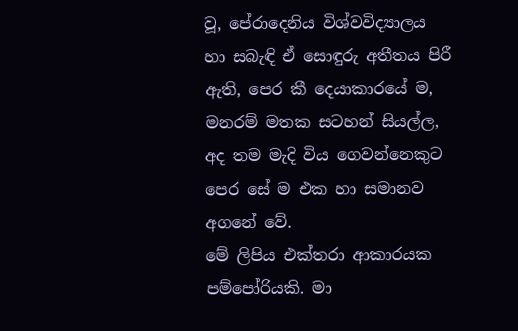වූ, පේරාදෙනිය විශ්වවිද්‍යාලය හා සබැඳි ඒ සොඳුරු අතීතය පිරී ඇති, පෙර කී දෙයාකාරයේ ම, මනරම් මතක සටහන් සියල්ල, අද තම මැදි විය ගෙවන්නෙකුට පෙර සේ ම එක හා සමානව අගනේ වේ.
මේ ලිපිය එක්තරා ආකාරයක පම්පෝරියකි. මා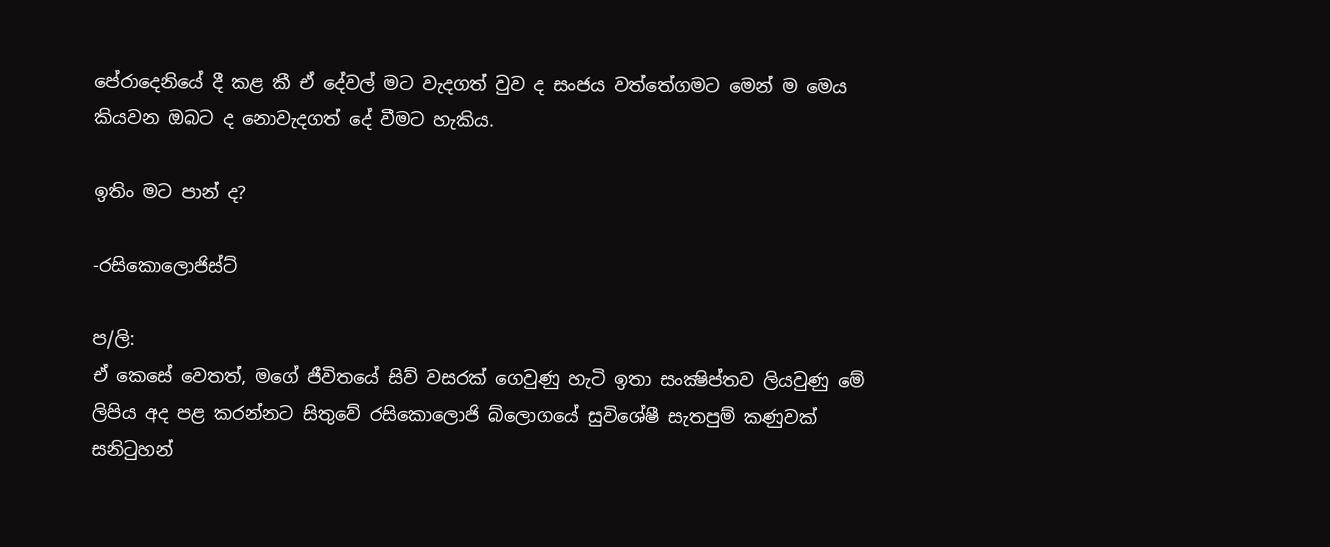පේරාදෙනියේ දී කළ කී ඒ දේවල් මට වැදගත් වුව ද සංජය වත්තේගමට මෙන් ම මෙය කියවන ඔබට ද නොවැදගත් දේ වීමට හැකිය.

ඉතිං මට පාන් ද?

-රසිකොලොජිස්ට්

ප/ලි:
ඒ කෙසේ වෙතත්, මගේ ජීවිතයේ සිව් වසරක් ගෙවුණු හැටි ඉතා සංක්‍ෂිප්තව ලියවුණු මේ ලිපිය අද පළ කරන්නට සිතුවේ රසිකොලොජි බ්ලොගයේ සුවිශේෂී සැතපුම් කණුවක් සනිටුහන්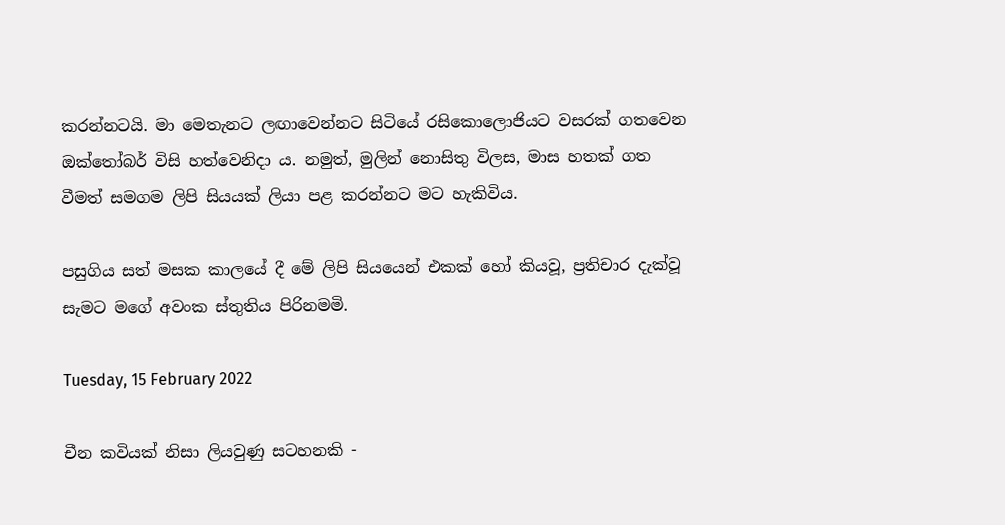කරන්නටයි. මා මෙතැනට ලඟාවෙන්නට සිටියේ රසිකොලොජියට වසරක් ගතවෙන ඔක්තෝබර් විසි හත්වෙනිදා ය. නමුත්, මුලින් නොසිතු විලස, මාස හතක් ගත වීමත් සමගම ලිපි සියයක් ලියා පළ කරන්නට මට හැකිවිය.

පසුගිය සත් මසක කාලයේ දී මේ ලිපි සියයෙන් එකක් හෝ කියවූ, ප්‍රතිචාර දැක්වූ සැමට මගේ අවංක ස්තුතිය පිරිනමමි.

Tuesday, 15 February 2022

චීන කවියක් නිසා ලියවුණු සටහනකි -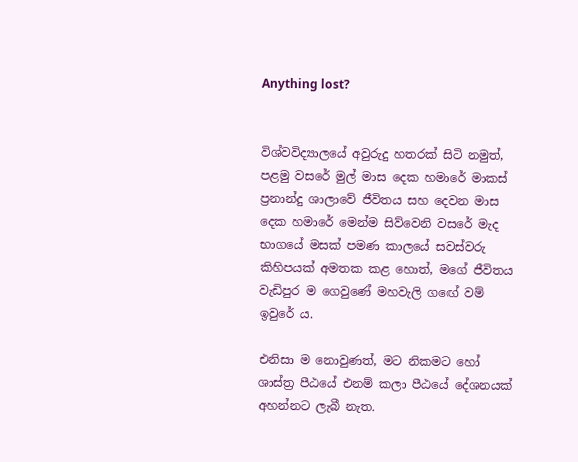Anything lost?


විශ්වවිද්‍යාලයේ අවුරුදු හතරක් සිටි නමුත්, පළමු වසරේ මුල් මාස දෙක හමාරේ මාකස් ප්‍රනාන්දු ශාලාවේ ජීවිතය සහ දෙවන මාස දෙක හමාරේ මෙන්ම සිව්වෙනි වසරේ මැද භාගයේ මසක් පමණ කාලයේ සවස්වරු කිහිපයක් අමතක කළ හොත්, මගේ ජීවිතය වැඩිපුර ම ගෙවුණේ මහවැලි ගඟේ වම් ඉවුරේ ය.

එනිසා ම නොවුණත්, මට නිකමට හෝ ශාස්ත්‍ර පීඨයේ එනම් කලා පීඨයේ දේශනයක් අහන්නට ලැබී නැත.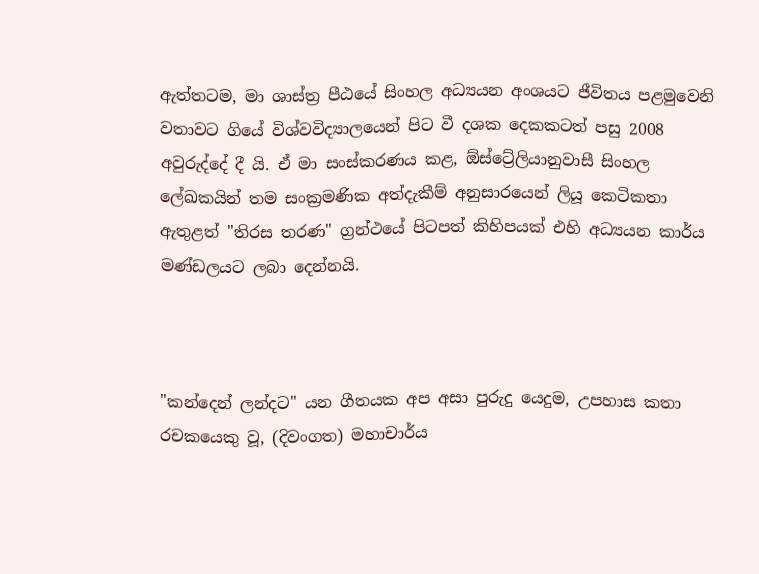ඇත්තටම, මා ශාස්ත්‍ර පීඨයේ සිංහල අධ්‍යයන අංශයට ජීවිතය පළමුවෙනි වතාවට ගියේ විශ්වවිද්‍යාලයෙන් පිට වී දශක දෙකකටත් පසු 2008 අවුරුද්දේ දී යි. ඒ මා සංස්කරණය කළ, ඕස්ට්‍රේලියානුවාසී සිංහල ලේඛකයින් තම සංක්‍රමණික අත්දැකීම් අනුසාරයෙන් ලියූ කෙටිකතා ඇතුළත් "තිරස තරණ" ග්‍රන්ථයේ පිටපත් කිහිපයක් එහි අධ්‍යයන කාර්ය මණ්ඩලයට ලබා දෙන්නයි.



"කන්දෙන් ලන්දට" යන ගීතයක අප අසා පුරුදු යෙදුම, උපහාස කතා රචකයෙකු වූ, (දිවංගත) මහාචාර්ය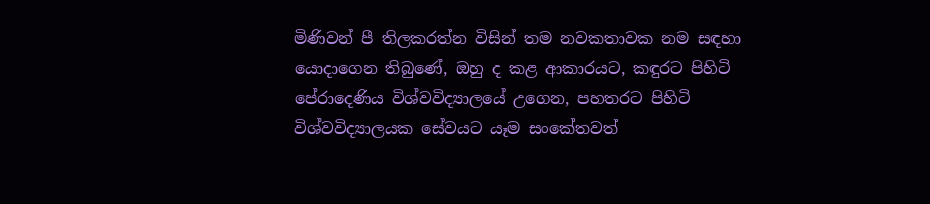මිණිවන් පී තිලකරත්න විසින් තම නවකතාවක නම සඳහා යොදාගෙන තිබුණේ, ඔහු ද කළ ආකාරයට, කඳුරට පිහිටි පේරාදෙණිය විශ්වවිද්‍යාලයේ උගෙන, පහතරට පිහිටි විශ්වවිද්‍යාලයක සේවයට යෑම සංකේතවත්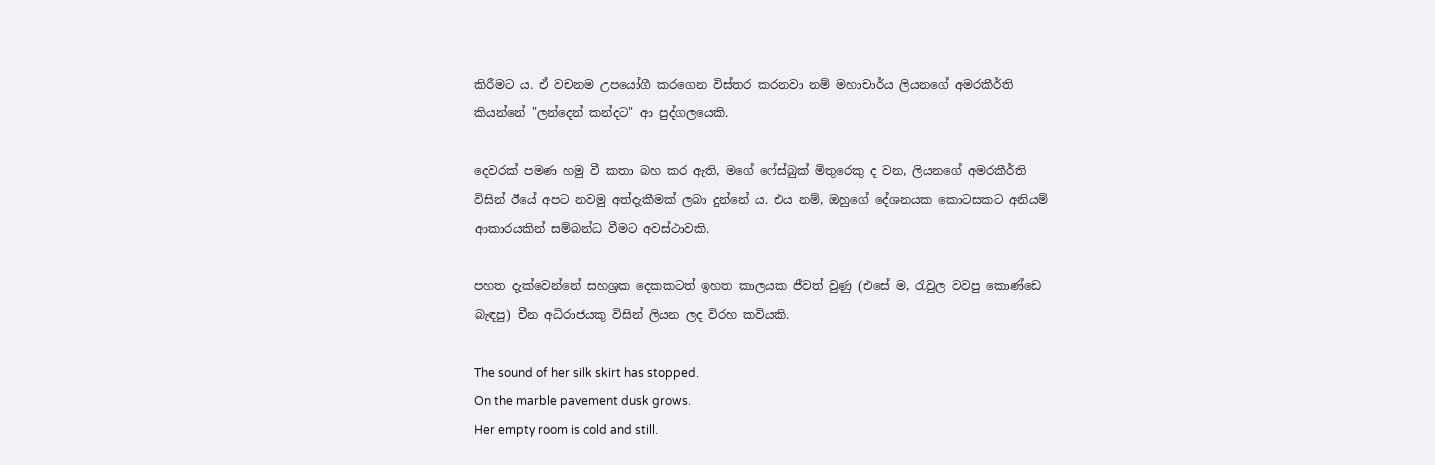කිරීමට ය. ඒ වචනම උපයෝගී කරගෙන විස්තර කරනවා නම් මහාචාර්ය ලියනගේ අමරකීර්ති කියන්නේ "ලන්දෙන් කන්දට" ආ පුද්ගලයෙකි.

දෙවරක් පමණ හමු වී කතා බහ කර ඇති, මගේ ෆේස්බුක් මිතුරෙකු ද වන, ලියනගේ අමරකීර්ති විසින් ඊයේ අපට නවමු අත්දැකීමක් ලබා දුන්නේ ය. එය නම්, ඔහුගේ දේශනයක කොටසකට අනියම් ආකාරයකින් සම්බන්ධ වීමට අවස්ථාවකි.

පහත දැක්වෙන්නේ සහශ්‍රක දෙකකටත් ඉහත කාලයක ජීවත් වුණු (එසේ ම, රැවුල වවපු කොණ්ඩෙ බැඳපු) චීන අධිරාජයකු විසින් ලියන ලද විරහ කවියකි.

The sound of her silk skirt has stopped.
On the marble pavement dusk grows.
Her empty room is cold and still.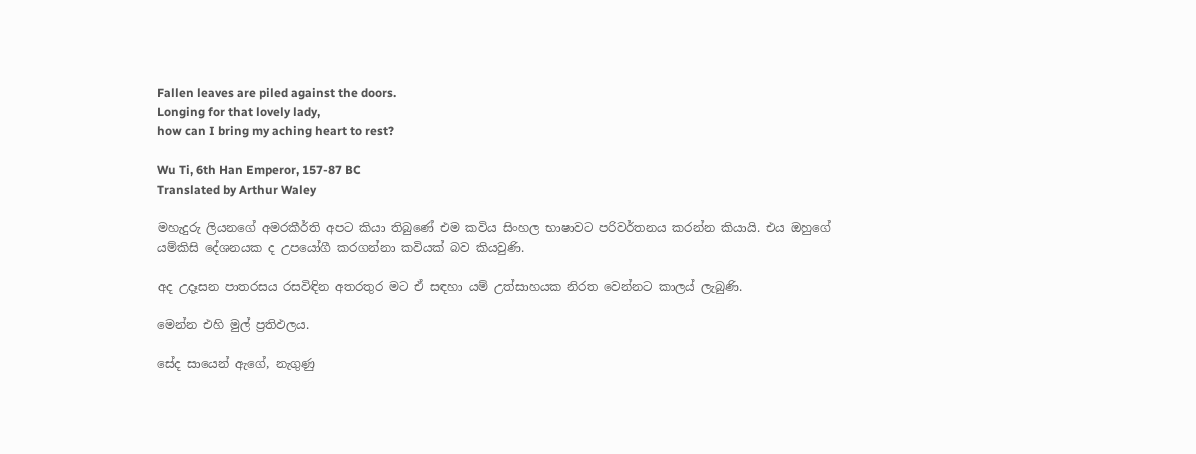Fallen leaves are piled against the doors.
Longing for that lovely lady,
how can I bring my aching heart to rest?

Wu Ti, 6th Han Emperor, 157-87 BC
Translated by Arthur Waley

මහැදුරු ලියනගේ අමරකීර්ති අපට කියා තිබුණේ එම කවිය සිංහල භාෂාවට පරිවර්තනය කරන්න කියායි. එය ඔහුගේ යම්කිසි දේශනයක ද උපයෝගී කරගන්නා කවියක් බව කියවුණි.

අද උදෑසන පාතරසය රසවිඳින අතරතුර මට ඒ සඳහා යම් උත්සාහයක නිරත වෙන්නට කාලය් ලැබුණි.

මෙන්න එහි මුල් ප්‍රතිඵලය.

සේද සායෙන් ඇගේ, නැගුණු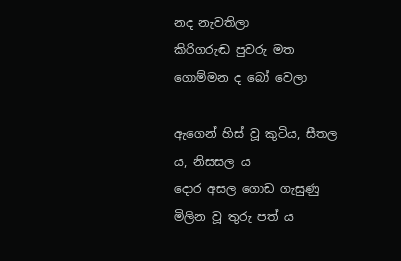නද නැවතිලා
කිරිගරුඬ පුවරු මත ගොම්මන ද බෝ වෙලා

ඇගෙන් හිස් වූ කුටිය, සීතල ය, නිසසල ය
දොර අසල ගොඩ ගැසුණු මිලින වූ තුරු පත් ය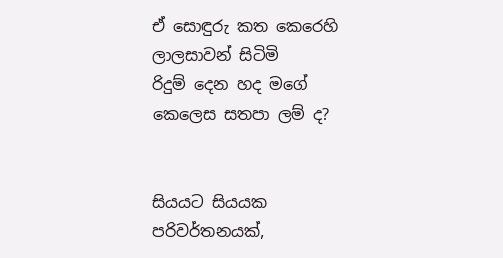ඒ සොඳුරු කත කෙරෙහි ලාලසාවන් සිටිමි
රිදුම් දෙන හද මගේ කෙලෙස සතපා ලම් ද?


සියයට සියයක පරිවර්තනයක්,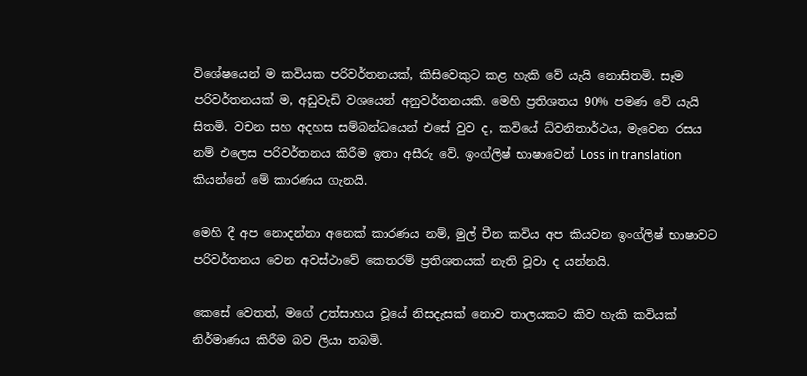විශේෂයෙන් ම කවියක පරිවර්තනයක්, කිසිවෙකුට කළ හැකි වේ යැයි නොසිතමි. සෑම පරිවර්තනයක් ම, අඩුවැඩි වශයෙන් අනුවර්තනයකි. මෙහි ප්‍රතිශතය 90% පමණ වේ යැයි සිතමි. වචන සහ අදහස සම්බන්ධයෙන් එසේ වුව ද, කවියේ ධ්වනිතාර්ථය, මැවෙන රසය නම් එලෙස පරිවර්තනය කිරීම ඉතා අසීරු වේ. ඉංග්ලිෂ් භාෂාවෙන් Loss in translation කියන්නේ මේ කාරණය ගැනයි.

මෙහි දී අප නොදන්නා අනෙක් කාරණය නම්, මුල් චීන කවිය අප කියවන ඉංග්ලිෂ් භාෂාවට පරිවර්තනය වෙන අවස්ථාවේ කෙතරම් ප්‍රතිශතයක් නැති වූවා ද යන්නයි.

කෙසේ වෙතත්, මගේ උත්සාහය වූයේ නිසදැසක් නොව තාලයකට කිව හැකි කවියක් නිර්මාණය කිරීම බව ලියා තබමි.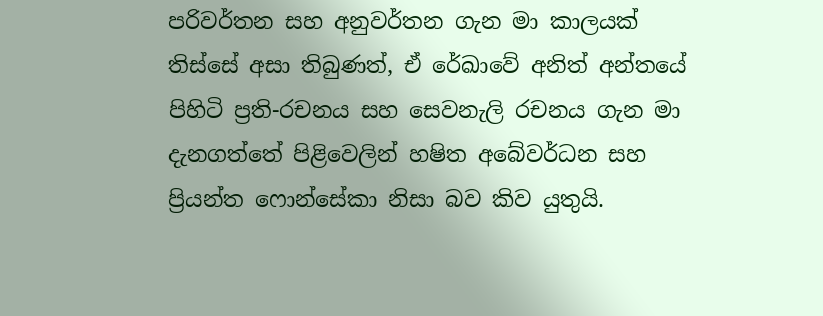පරිවර්තන සහ අනුවර්තන ගැන මා කාලයක් තිස්සේ අසා තිබුණත්, ඒ රේඛාවේ අනිත් අන්තයේ පිහිටි ප්‍රති-රචනය සහ සෙවනැලි රචනය ගැන මා දැනගත්තේ පිළිවෙලින් හෂිත අබේවර්ධන සහ ප්‍රියන්ත ෆොන්සේකා නිසා බව කිව යුතුයි.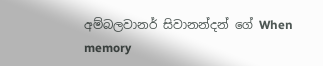අම්බලවානර් සිවානන්දන් ගේ When memory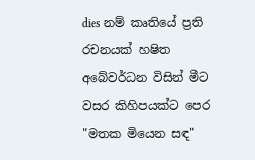dies නම් කෘතියේ ප්‍රති රචනයක් හෂිත අබේවර්ධන විසින් මීට වසර කිහිපයක්ට පෙර "මතක මියෙන සඳ"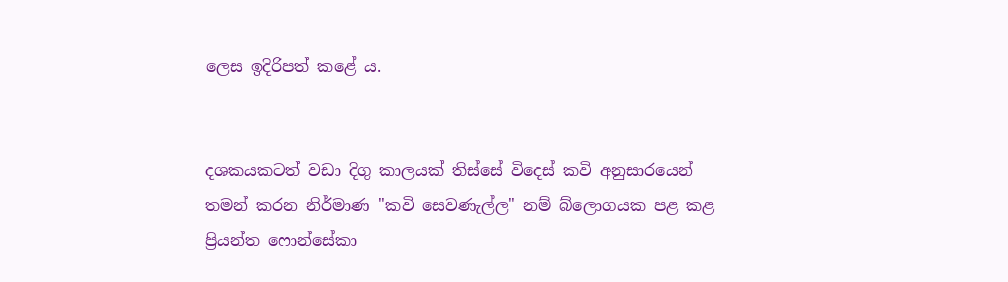ලෙස ඉදිරිපත් කළේ ය.


දශකයකටත් වඩා දිගු කාලයක් තිස්සේ විදෙස් කවි අනුසාරයෙන් තමන් කරන නිර්මාණ "කවි සෙවණැල්ල" නම් බ්ලොගයක පළ කළ ප්‍රියන්ත ෆොන්සේකා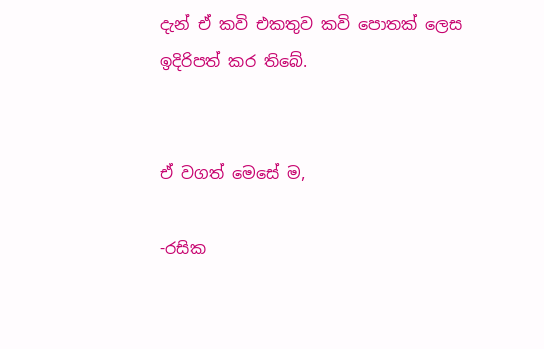දැන් ඒ කවි එකතුව කවි පොතක් ලෙස ඉදිරිපත් කර තිබේ.


ඒ වගත් මෙසේ ම,

-රසික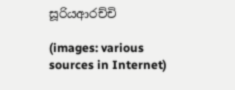සූරියආරච්චි

(images: various sources in Internet)